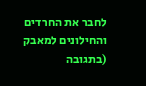לחבר את החרדים והחילונים למאבק (בתגובה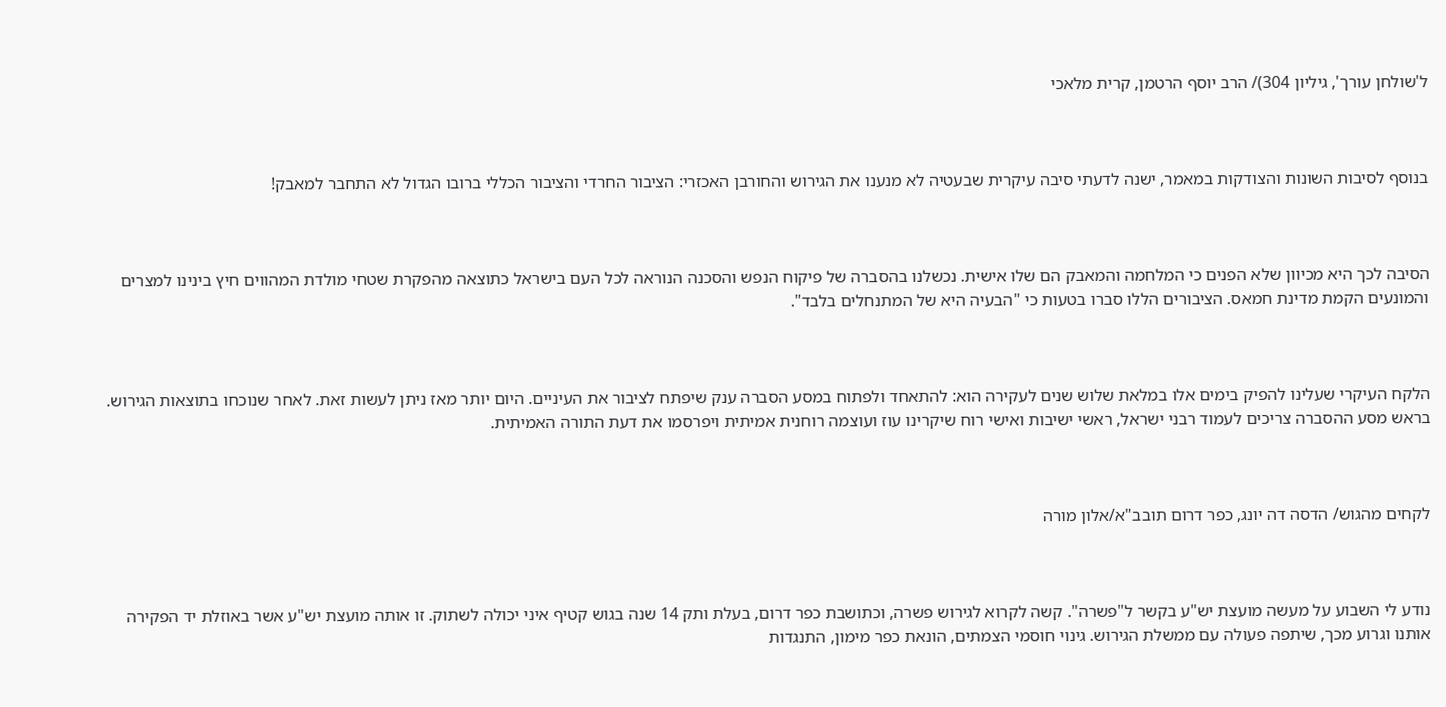ל'שולחן עורך', גיליון 304)/ הרב יוסף הרטמן, קרית מלאכי



בנוסף לסיבות השונות והצודקות במאמר, ישנה לדעתי סיבה עיקרית שבעטיה לא מנענו את הגירוש והחורבן האכזרי: הציבור החרדי והציבור הכללי ברובו הגדול לא התחבר למאבק!



הסיבה לכך היא מכיוון שלא הפנים כי המלחמה והמאבק הם שלו אישית. נכשלנו בהסברה של פיקוח הנפש והסכנה הנוראה לכל העם בישראל כתוצאה מהפקרת שטחי מולדת המהווים חיץ בינינו למצרים והמונעים הקמת מדינת חמאס. הציבורים הללו סברו בטעות כי "הבעיה היא של המתנחלים בלבד".



הלקח העיקרי שעלינו להפיק בימים אלו במלאת שלוש שנים לעקירה הוא: להתאחד ולפתוח במסע הסברה ענק שיפתח לציבור את העיניים. היום יותר מאז ניתן לעשות זאת. לאחר שנוכחו בתוצאות הגירוש. בראש מסע ההסברה צריכים לעמוד רבני ישראל, ראשי ישיבות ואישי רוח שיקרינו עוז ועוצמה רוחנית אמיתית ויפרסמו את דעת התורה האמיתית.



לקחים מהגוש/ הדסה דה יונג, כפר דרום תובב"א/אלון מורה



נודע לי השבוע על מעשה מועצת יש"ע בקשר ל"פשרה". קשה לקרוא לגירוש פשרה, וכתושבת כפר דרום, בעלת ותק 14 שנה בגוש קטיף איני יכולה לשתוק. זו אותה מועצת יש"ע אשר באוזלת יד הפקירה אותנו וגרוע מכך, שיתפה פעולה עם ממשלת הגירוש. גינוי חוסמי הצמתים, הונאת כפר מימון, התנגדות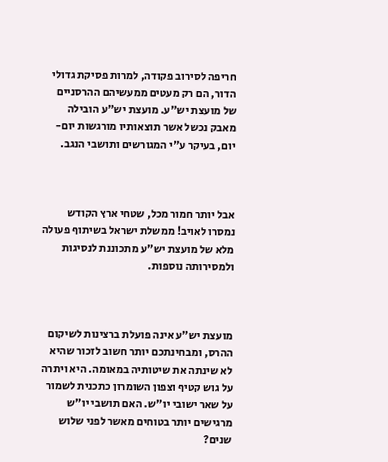חריפה לסירוב פקודה, למרות פסיקת גדולי הדור, הם רק מעטים ממעשיהם ההרסניים של מועצת יש"ע. מועצת יש"ע הובילה מאבק נכשל אשר תוצאותיו מורגשות יום-יום, בעיקר ע"י המגורשים ותושבי הנגב.



אבל יותר חמור מכל, שטחי ארץ הקודש נמסרו לאויב! ממשלת ישראל בשיתוף פעולה מלא של מועצת יש"ע מתכוננת לנסיגות ולמסירותה נוספות.



מועצת יש"ע אינה פועלת ברצינות לשיקום ההרס, ומבחינתכם יותר חשוב לזכור שהיא לא שינתה את שיטותיה במאומה. היא ויתרה על גוש קטיף וצפון השומרון כתכנית לשמור על שאר ישובי יו"ש. האם תושבי יו"ש מרגישים יותר בטוחים מאשר לפני שלוש שנים?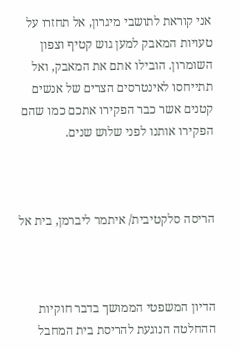אני קוראת לתושבי מיגרון, אל תחזרו על טעויות המאבק למען גוש קטיף וצפון השומרון. הובילו אתם את המאבק, ואל תתייחסו לאינטרסים הצרים של אנשים קטנים אשר כבר הפקירו אתכם כמו שהם הפקירו אותנו לפני שלוש שנים.



הריסה סלקטיבית/ איתמר ליברמן, בית אל



הדיון המשפטי הממושך בדבר חוקיות ההחלטה הנוגעת להריסת בית המחבל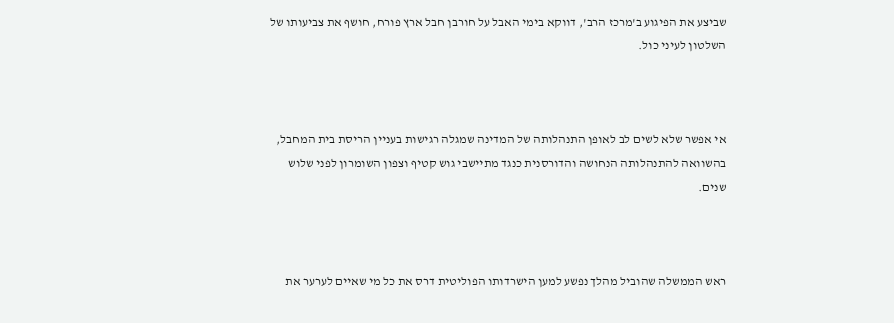שביצע את הפיגוע ב'מרכז הרב', דווקא בימי האבל על חורבן חבל ארץ פורח, חושף את צביעותו של השלטון לעיני כול.



אי אפשר שלא לשים לב לאופן התנהלותה של המדינה שמגלה רגישות בעניין הריסת בית המחבל, בהשוואה להתנהלותה הנחושה והדורסנית כנגד מתיישבי גוש קטיף וצפון השומרון לפני שלוש שנים.



ראש הממשלה שהוביל מהלך נפשע למען הישרדותו הפוליטית דרס את כל מי שאיים לערער את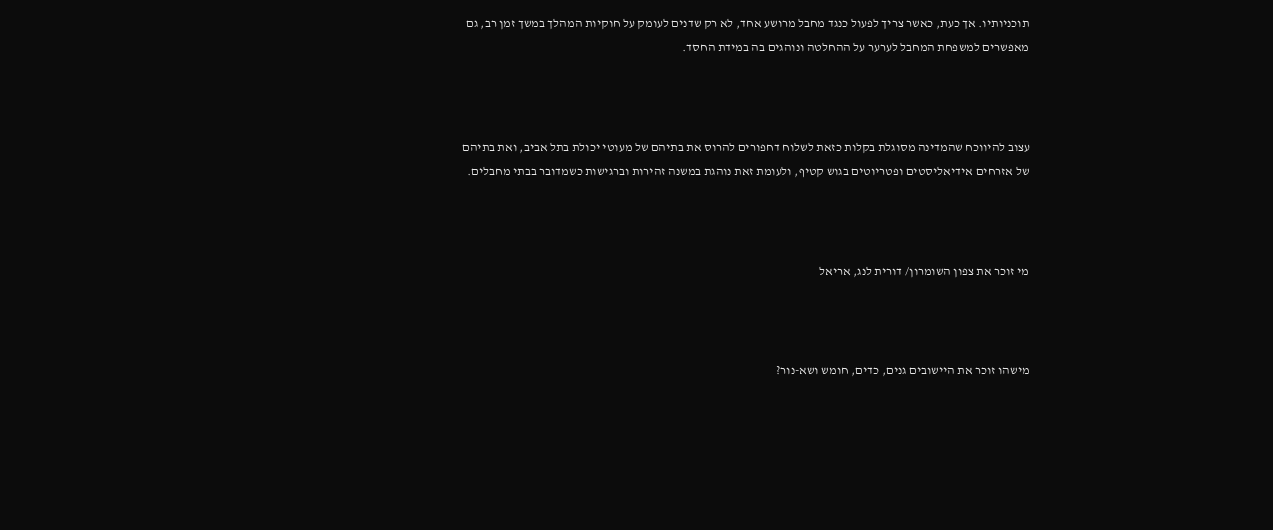תוכניותיו. אך כעת, כאשר צריך לפעול כנגד מחבל מרושע אחד, לא רק שדנים לעומק על חוקיות המהלך במשך זמן רב, גם מאפשרים למשפחת המחבל לערער על ההחלטה ונוהגים בה במידת החסד.



עצוב להיווכח שהמדינה מסוגלת בקלות כזאת לשלוח דחפורים להרוס את בתיהם של מעוטי יכולת בתל אביב, ואת בתיהם של אזרחים אידיאליסטים ופטריוטים בגוש קטיף, ולעומת זאת נוהגת במשנה זהירות וברגישות כשמדובר בבתי מחבלים.



מי זוכר את צפון השומרון/ דורית לנג, אריאל



מישהו זוכר את היישובים גנים, כדים, חומש ושא-נור?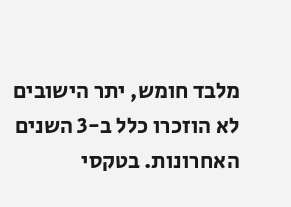מלבד חומש, יתר הישובים לא הוזכרו כלל ב-3 השנים האחרונות. בטקסי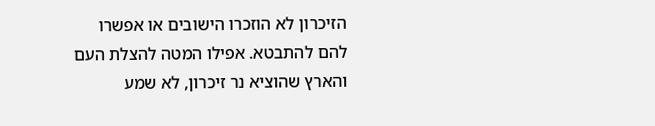הזיכרון לא הוזכרו הישובים או אפשרו להם להתבטא. אפילו המטה להצלת העם והארץ שהוציא נר זיכרון, לא שמע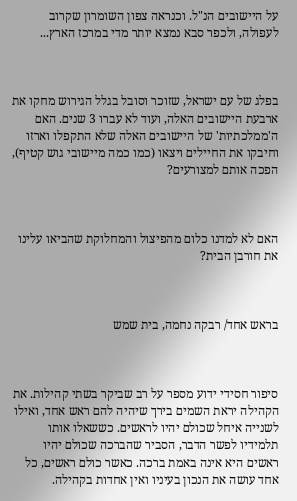על היישובים הנ"ל. וכנראה צפון השומרון שקרוב לעפולה, ולכפר סבא נמצא יותר מדי במרכז הארץ...



בפלג של עם ישראל, שזוכר וסובל בגלל הגירוש מחקו את ארבעת היישובים האלה, ועוד לא עברו 3 שנים. האם ה'ממלכתיות' של היישובים האלה שלא התקפלו וארזו וחיבקו את החיילים ויצאו (כמו כמה מיישובי גוש קטיף), הפכה אותם למצורעים?



האם לא למדנו כלום מהפיצול והמחלוקת שהביאו עלינו את חורבן הבית?



בראש אחד/ רבקה נחמה, בית שמש



סיפור חסידי ידוע מספר על רב שביקר בשתי קהילות. את הקהילה יראת השמים בירך שיהיה להם ראש אחד, ואילו לשנייה איחל שכולם יהיו לראשים. כששאלו אותו תלמידיו לפשר הדבר, הסביר שהברכה שכולם יהיו ראשים היא אינה באמת ברכה. כאשר כולם ראשים, כל אחד עושה את הנכון בעיניו ואין אחדות בקהילה.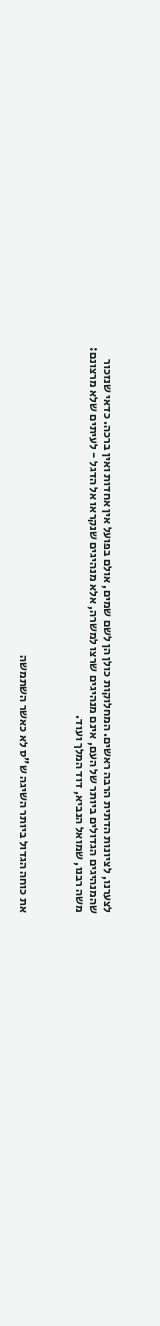לצערנו, לציונות הדתית הרבה ראשים. המחלוקות כולן הן לשם שמים, אולם בפועל אין אחדות ואין ברכה. כדאי שנזכור שהמנהיגים הגדולים ביותר של העם, אינם מנהיגים שרצו למשרה, אלא מנהיגים שנקראו אל הדגל - לעיתים שלא מרצונם: משה רבנו, שמואל הנביא, דוד המלך ועוד.



את כוחה הגדול ביותר השיגה ש"ס לא כאשר השתמשה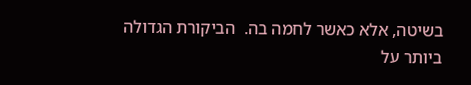בשיטה, אלא כאשר לחמה בה.  הביקורת הגדולה ביותר על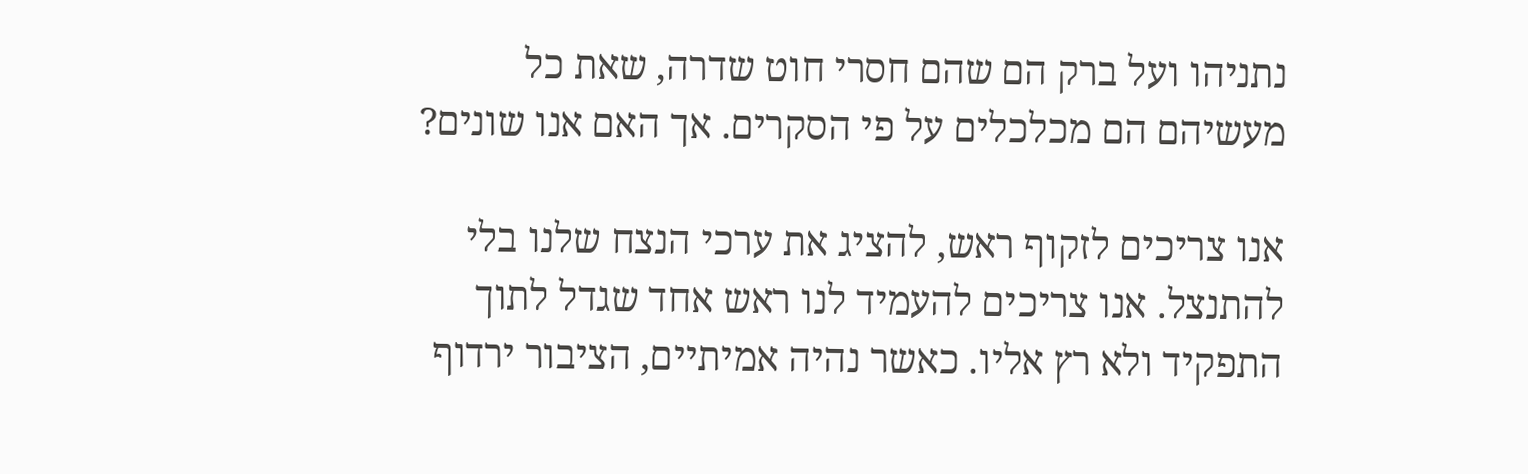נתניהו ועל ברק הם שהם חסרי חוט שדרה, שאת כל מעשיהם הם מכלכלים על פי הסקרים. אך האם אנו שונים?

אנו צריכים לזקוף ראש, להציג את ערכי הנצח שלנו בלי להתנצל. אנו צריכים להעמיד לנו ראש אחד שגדל לתוך התפקיד ולא רץ אליו. כאשר נהיה אמיתיים, הציבור ירדוף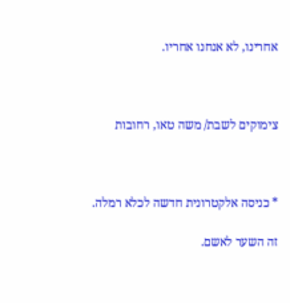אחרינו, לא אנחנו אחריו.



צימוקים לשבת/ משה טאו, רחובות



* כניסה אלקטרונית חדשה לכלא רמלה.

זה השער לאשם.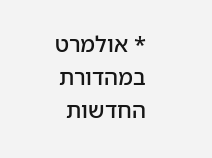* אולמרט במהדורת החדשות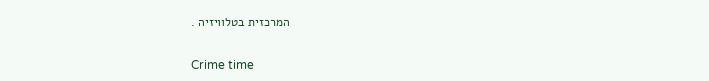המרכזית בטלוויזיה .

Crime time